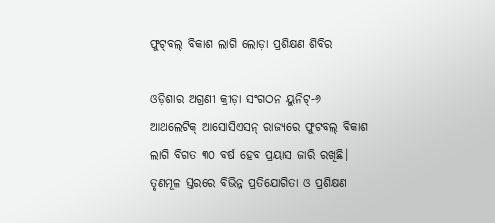ଫୁଟ୍‌ବଲ୍‌ ବିକାଶ ଲାଗି ଲୋଡ଼ା‌ ପ୍ରଶିକ୍ଷଣ ଶିବିର

ଓଡ଼ିଶାର ଅଗ୍ରଣୀ କ୍ରୀଡ଼ା ସଂଗଠନ ୟୁନିଟ୍-୬ ଆଥଲେଟିକ୍ ଆସୋସିଏସନ୍ ରାଜ୍ୟରେ ଫୁଟବଲ୍ ବିକାଶ ଲାଗି ବିଗତ ୩୦ ବର୍ଷ ହେବ ପ୍ରୟାସ ଜାରି ରଖିଛି। ତୃଣମୂଳ ସ୍ତରରେ ବିଭିନ୍ନ ପ୍ରତିଯୋଗିତା ଓ ପ୍ରଶିକ୍ଷଣ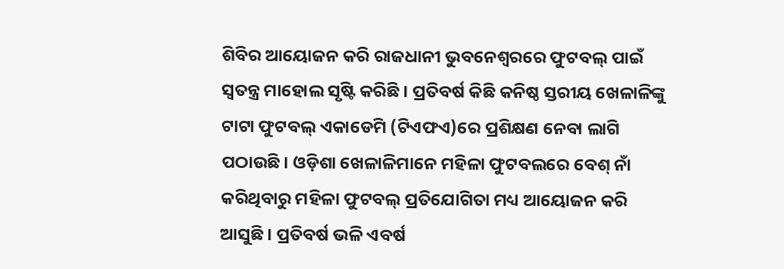ଶିବିର ଆୟୋଜନ କରି ରାଜଧାନୀ ଭୁବନେଶ୍ବରରେ ଫୁଟବଲ୍ ପାଇଁ ସ୍ବତନ୍ତ୍ର ମାହୋଲ ସୃଷ୍ଟି କରିଛି। ପ୍ରତିବର୍ଷ କିଛି କନିଷ୍ଠ ସ୍ତରୀୟ ଖେଳାଳିଙ୍କୁ ଟାଟା ଫୁଟବଲ୍ ଏକାଡେମି (ଟିଏଫଏ)ରେ ପ୍ରଶିକ୍ଷଣ ନେବା ଲାଗି ପଠାଉଛି। ଓଡ଼ିଶା ଖେଳାଳିମାନେ ମହିଳା ଫୁଟବଲରେ ବେଶ୍ ନାଁ କରିଥିବାରୁ ମହିଳା ଫୁଟବଲ୍ ପ୍ରତିଯୋଗିତା ମଧ୍ୟ ଆୟୋଜନ କରି ଆସୁଛି। ପ୍ରତିବର୍ଷ ଭଳି ଏବର୍ଷ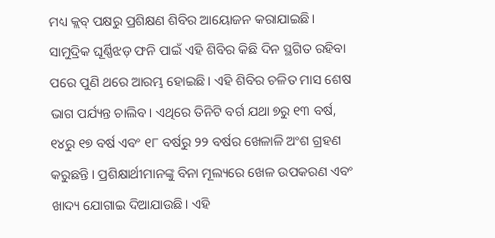ମଧ୍ୟ କ୍ଲବ୍ ପକ୍ଷରୁ ପ୍ରଶିକ୍ଷଣ ଶିବିର ଆୟୋଜନ କରାଯାଇଛି। ସାମୁଦ୍ରିକ ଘୂର୍ଣ୍ଣିଝଡ଼ ଫନି ପାଇଁ ଏହି ଶିବିର କିଛି ଦିନ ସ୍ଥଗିତ ରହିବା ପରେ ପୁଣି ଥରେ ଆରମ୍ଭ ହୋଇଛି। ଏହି ଶିବିର ଚଳିତ ମାସ ଶେଷ ଭାଗ ପର୍ଯ୍ୟନ୍ତ ଚାଲିବ। ଏଥିରେ ତିନିଟି ବର୍ଗ ଯଥା ୭ରୁ ୧୩ ବର୍ଷ, ୧୪ରୁ ୧୭ ବର୍ଷ ଏବଂ ୧୮ ବର୍ଷରୁ ୨୨ ବର୍ଷର ଖେଳାଳି ଅଂଶ ଗ୍ରହଣ କରୁଛନ୍ତି। ପ୍ରଶିକ୍ଷାର୍ଥୀମାନଙ୍କୁ ବିନା ମୂଲ୍ୟରେ ଖେଳ ଉପକରଣ ଏବଂ ଖାଦ୍ୟ ଯୋଗାଇ ଦିଆଯାଉଛି। ଏହି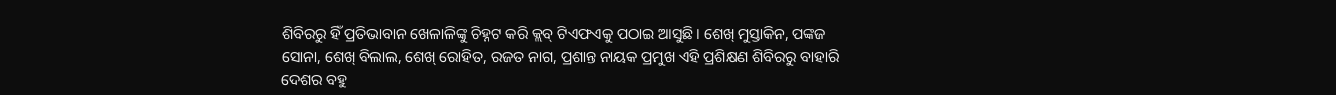ଶିବିରରୁ ହିଁ ପ୍ରତିଭାବାନ ଖେଳାଳିଙ୍କୁ ଚିହ୍ନଟ କରି କ୍ଲବ୍ ଟିଏଫଏକୁ ପଠାଇ ଆସୁଛି। ଶେଖ୍ ମୁସ୍ତାକିନ, ପଙ୍କଜ ସୋନା, ଶେଖ୍ ବିଲାଲ, ଶେଖ୍ ରୋହିତ, ରଜତ ନାଗ, ପ୍ରଶାନ୍ତ ନାୟକ ପ୍ରମୁଖ ଏହି ପ୍ରଶିକ୍ଷଣ ଶିବିରରୁ ବାହାରି ଦେଶର ବହୁ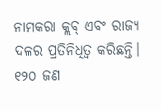ନାମକରା କ୍ଲବ୍ ଏବଂ ରାଜ୍ୟ ଦଳର ପ୍ରତିନିଧିତ୍ବ କରିଛନ୍ତି। ୧୨୦ ଜଣ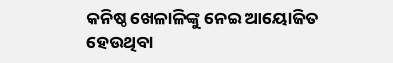କନିଷ୍ଠ ଖେଳାଳିଙ୍କୁ ନେଇ ଆୟୋଜିତ ହେଉଥିବା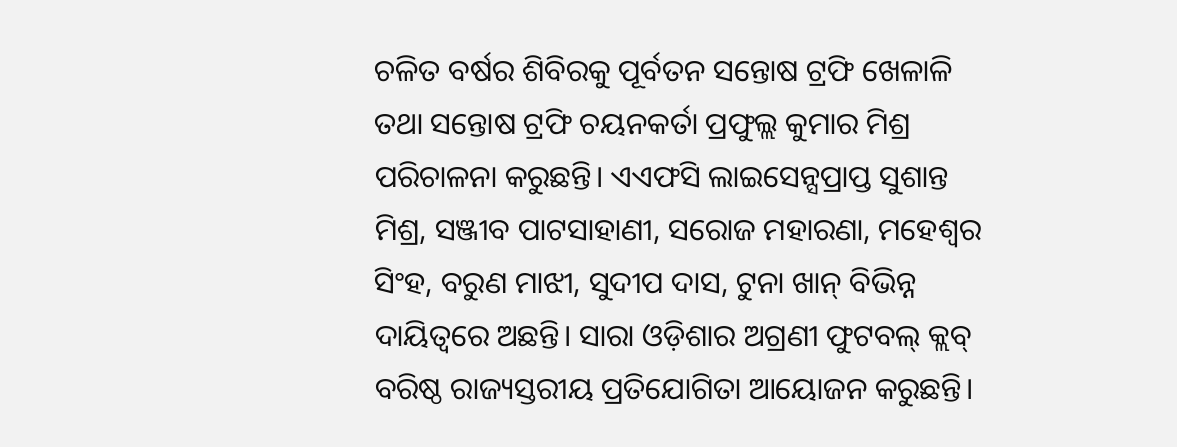ଚଳିତ ବର୍ଷର ଶିବିରକୁ ପୂର୍ବତନ ସନ୍ତୋଷ ଟ୍ରଫି ଖେଳାଳି ତଥା ସନ୍ତୋଷ ଟ୍ରଫି ଚୟନକର୍ତା ପ୍ରଫୁଲ୍ଲ କୁମାର ମିଶ୍ର ପରିଚାଳନା କରୁଛନ୍ତି। ଏଏଫସି ଲାଇସେନ୍ସପ୍ରାପ୍ତ ସୁଶାନ୍ତ ମିଶ୍ର, ସଞ୍ଜୀବ ପାଟସାହାଣୀ, ସରୋଜ ମହାରଣା, ମହେଶ୍ବର ସିଂହ, ବରୁଣ ମାଝୀ, ସୁଦୀପ ଦାସ, ଟୁନା ଖାନ୍ ବିଭିନ୍ନ ଦାୟିତ୍ବରେ ଅଛନ୍ତି। ସାରା ଓଡ଼ିଶାର ଅଗ୍ରଣୀ ଫୁଟବଲ୍ କ୍ଲବ୍ ବରିଷ୍ଠ ରାଜ୍ୟସ୍ତରୀୟ ପ୍ରତିଯୋଗିତା ଆୟୋଜନ କରୁଛନ୍ତି।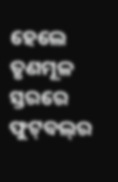ହେଲେ ତୃଣମୂଳ ସ୍ତରରେ ଫୁଟ୍‌ବଲ୍‌ର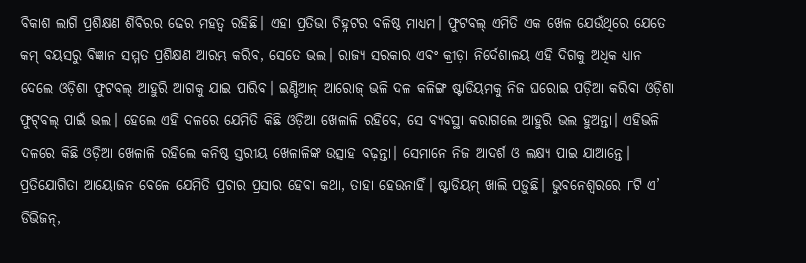ବିକାଶ ଲାଗି ପ୍ରଶିକ୍ଷଣ ଶିବିରର ଢେର ମହତ୍ବ ରହିଛି। ଏହା ପ୍ରତିଭା ଚିହ୍ନଟର ବଳିଷ୍ଠ ମା‌ଧ୍ୟମ। ଫୁଟବଲ୍ ଏମିତି ଏକ ଖେଳ ଯେଉଁଥିରେ ଯେତେ‌ କମ୍ ବୟସରୁ ବିଜ୍ଞାନ ସମ୍ମତ ପ୍ରଶିକ୍ଷଣ ଆରମ୍ଭ କରିବ, ସେତେ ଭଲ। ରାଜ୍ୟ ସରକାର ଏବଂ କ୍ରୀଡ଼ା ନିର୍ଦେଶାଳୟ ଏହି ଦିଗକୁ ଅଧିକ ଧ୍ୟାନ ଦେଲେ ଓଡ଼ିଶା ଫୁଟବଲ୍ ଆହୁରି ଆଗକୁ ଯାଇ ପାରିବ। ଇଣ୍ଡିଆନ୍ ଆରୋଜ୍ ଭଳି ଦଳ କଳିଙ୍ଗ ଷ୍ଟାଡିୟମକୁ ନିଜ ଘରୋଇ ପଡ଼ିଆ କରିବା ଓଡ଼ିଶା ଫୁଟ୍‌ବଲ୍ ପାଇଁ ଭଲ। ହେଲେ ଏହି ଦଳରେ ଯେମିତି କିଛି ଓଡ଼ିଆ ଖେଳାଳି ରହିବେ, ସେ ବ୍ୟବସ୍ଥା କରାଗଲେ ଆହୁରି ଭଲ ହୁଅନ୍ତା। ଏହିଭଳି ଦଳରେ କିଛି ଓଡ଼ିଆ ଖେଳାଳି ରହିଲେ କନିଷ୍ଠ ସ୍ତରୀୟ ଖେଳାଳିଙ୍କ ଉତ୍ସାହ ବଢ଼ନ୍ତା। ସେମାନେ ନିଜ ଆଦର୍ଶ ଓ ଲକ୍ଷ୍ୟ ପାଇ ଯାଆନ୍ତେ। ପ୍ରତିଯୋଗିତା ଆୟୋଜନ ବେଳେ ଯେମିତି ପ୍ରଚାର ପ୍ରସାର ହେବା କଥା, ତାହା ହେଉନାହିଁ। ଷ୍ଟାଡିୟମ୍ ଖାଲି ପଡ଼ୁଛି। ଭୁବନେଶ୍ବରରେ ୮ଟି ଏ’ ଡିଭିଜନ୍,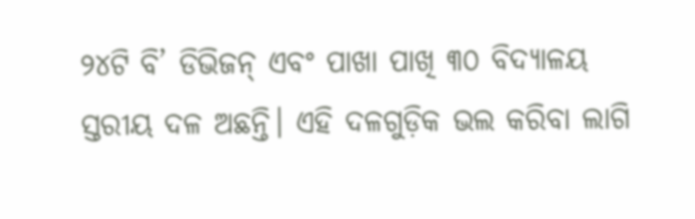୨୪ଟି ବି’ ଡିଭିଜନ୍ ଏବଂ ପାଖା ପାଖି ୩୦ ବିଦ୍ୟାଳୟ ସ୍ତରୀୟ ଦଳ ଅଛନ୍ତି। ଏହି ଦଳଗୁଡ଼ିକ ଭଲ କରିବା ଲାଗି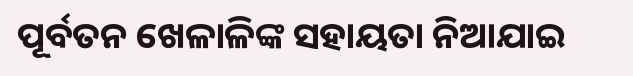ପୂର୍ବତନ ଖେଳାଳିଙ୍କ ସହାୟତା ନିଆଯାଇ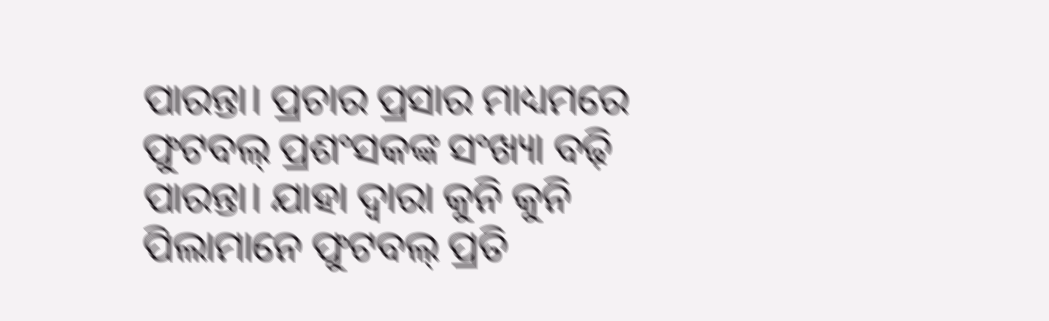ପାରନ୍ତା। ପ୍ରଚାର ପ୍ରସାର ମାଧ୍ୟମରେ ଫୁଟବଲ୍ ପ୍ରଶଂସକଙ୍କ ସଂଖ୍ୟା ବଢ଼ି ପାରନ୍ତା। ଯାହା ଦ୍ବାରା କୁନି କୁନି ପିଲାମାନେ ଫୁଟବଲ୍ ପ୍ରତି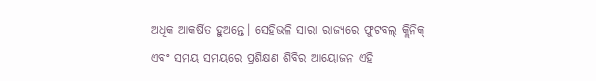ଅଧିକ ଆକର୍ଷିତ ହୁଅନ୍ତେ। ସେହିଭଳି ସାରା ରାଜ୍ୟରେ ଫୁଟବଲ୍ କ୍ଲିନିକ୍ ଏବଂ ସମୟ ସମୟରେ ପ୍ରଶିକ୍ଷଣ ଶିବିର ଆୟୋଜନ ଏହି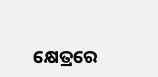କ୍ଷେତ୍ରରେ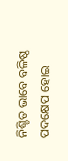ନିଶ୍ଚିତ ଭାବେ ବଳିଷ୍ଠ ପଦକ୍ଷେପ ହୋଇ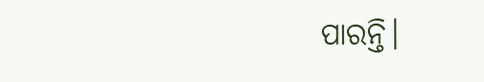ପାରନ୍ତି।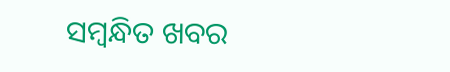ସମ୍ବନ୍ଧିତ ଖବର